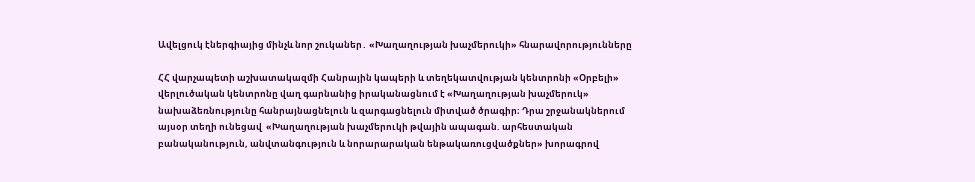Ավելցուկ էներգիայից մինչև նոր շուկաներ․ «Խաղաղության խաչմերուկի» հնարավորությունները

ՀՀ վարչապետի աշխատակազմի Հանրային կապերի և տեղեկատվության կենտրոնի «Օրբելի» վերլուծական կենտրոնը վաղ գարնանից իրականացնում է «Խաղաղության խաչմերուկ» նախաձեռնությունը հանրայնացնելուն և զարգացնելուն միտված ծրագիր։ Դրա շրջանակներում այսօր տեղի ունեցավ  «Խաղաղության խաչմերուկի թվային ապագան. արհեստական բանականություն, անվտանգություն և նորարարական ենթակառուցվածքներ» խորագրով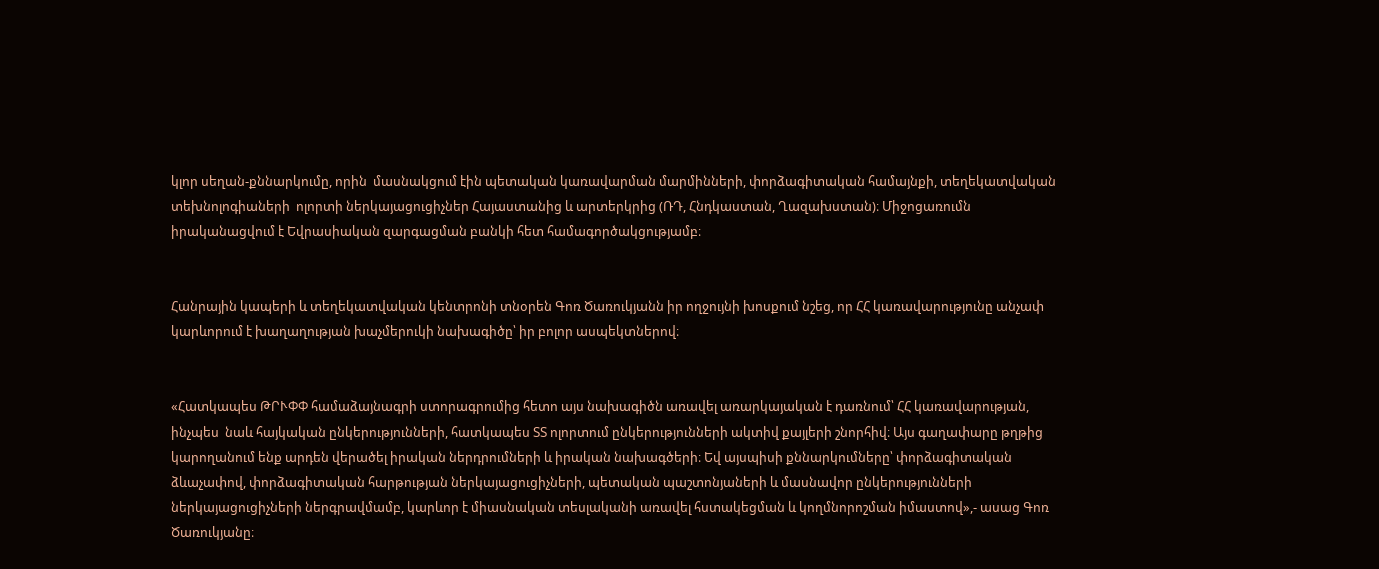կլոր սեղան-քննարկումը, որին  մասնակցում էին պետական կառավարման մարմինների, փորձագիտական համայնքի, տեղեկատվական տեխնոլոգիաների  ոլորտի ներկայացուցիչներ Հայաստանից և արտերկրից (ՌԴ, Հնդկաստան, Ղազախստան)։ Միջոցառումն իրականացվում է Եվրասիական զարգացման բանկի հետ համագործակցությամբ։


Հանրային կապերի և տեղեկատվական կենտրոնի տնօրեն Գոռ Ծառուկյանն իր ողջույնի խոսքում նշեց, որ ՀՀ կառավարությունը անչափ կարևորում է խաղաղության խաչմերուկի նախագիծը՝ իր բոլոր ասպեկտներով։


«Հատկապես ԹՐՒՓՓ համաձայնագրի ստորագրումից հետո այս նախագիծն առավել առարկայական է դառնում՝ ՀՀ կառավարության, ինչպես  նաև հայկական ընկերությունների, հատկապես ՏՏ ոլորտում ընկերությունների ակտիվ քայլերի շնորհիվ։ Այս գաղափարը թղթից կարողանում ենք արդեն վերածել իրական ներդրումների և իրական նախագծերի։ Եվ այսպիսի քննարկումները՝ փորձագիտական ձևաչափով, փորձագիտական հարթության ներկայացուցիչների, պետական պաշտոնյաների և մասնավոր ընկերությունների ներկայացուցիչների ներգրավմամբ, կարևոր է միասնական տեսլականի առավել հստակեցման և կողմնորոշման իմաստով»,- ասաց Գոռ Ծառուկյանը։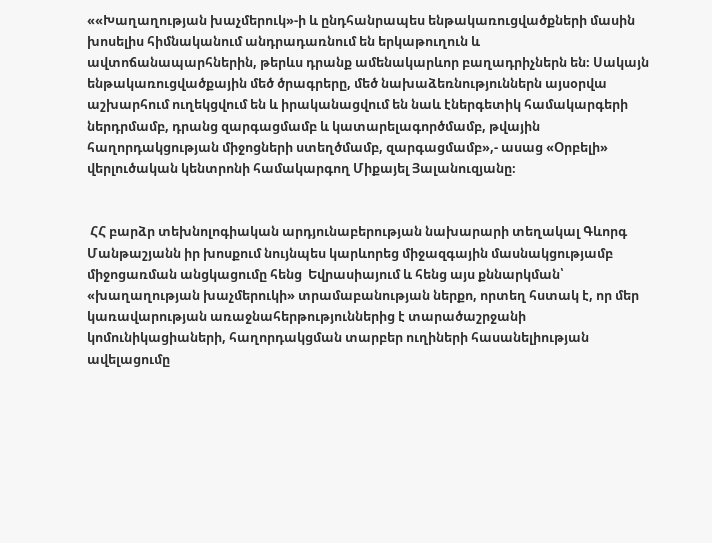««Խաղաղության խաչմերուկ»-ի և ընդհանրապես ենթակառուցվածքների մասին խոսելիս հիմնականում անդրադառնում են երկաթուղուն և ավտոճանապարհներին, թերևս դրանք ամենակարևոր բաղադրիչներն են։ Սակայն ենթակառուցվածքային մեծ ծրագրերը, մեծ նախաձեռնություններն այսօրվա աշխարհում ուղեկցվում են և իրականացվում են նաև էներգետիկ համակարգերի ներդրմամբ, դրանց զարգացմամբ և կատարելագործմամբ, թվային հաղորդակցության միջոցների ստեղծմամբ, զարգացմամբ»,- ասաց «Օրբելի» վերլուծական կենտրոնի համակարգող Միքայել Յալանուզյանը։


 ՀՀ բարձր տեխնոլոգիական արդյունաբերության նախարարի տեղակալ Գևորգ Մանթաշյանն իր խոսքում նույնպես կարևորեց միջազգային մասնակցությամբ միջոցառման անցկացումը հենց  Եվրասիայում և հենց այս քննարկման՝ «խաղաղության խաչմերուկի» տրամաբանության ներքո, որտեղ հստակ է, որ մեր կառավարության առաջնահերթություններից է տարածաշրջանի կոմունիկացիաների, հաղորդակցման տարբեր ուղիների հասանելիության ավելացումը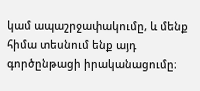կամ ապաշրջափակումը, և մենք հիմա տեսնում ենք այդ գործընթացի իրականացումը։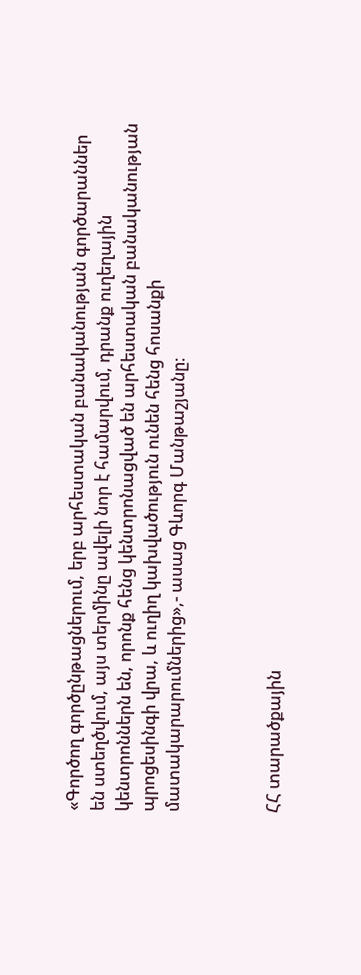«Գործող գործընթացներում, երբ արհեստական բանականության գործարաններ են ստեղծվում, այս տերմինը ավելի նոր է համարվում, դրանք ուղեղային կենտրոններն են, որոնք հենց կենտրոնացված են արհեստական բանականության պրոցեսինգի վրա, և ուղիղ կախվածություն ունեն հենց հոսանքի մատակարարումներից»,- ասաց Գևորգ Մանթաշյանը։



ՀՀ տարածքային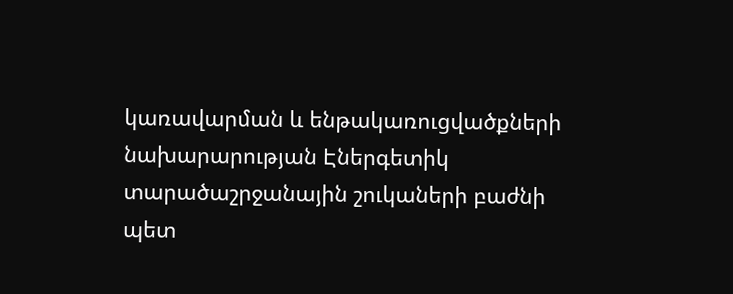կառավարման և ենթակառուցվածքների նախարարության Էներգետիկ տարածաշրջանային շուկաների բաժնի պետ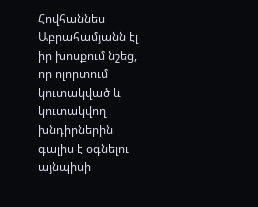Հովհաննես Աբրահամյանն էլ իր խոսքում նշեց, որ ոլորտում կուտակված և կուտակվող խնդիրներին գալիս է օգնելու այնպիսի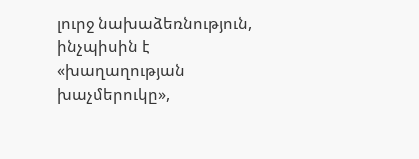լուրջ նախաձեռնություն, ինչպիսին է «խաղաղության խաչմերուկը»,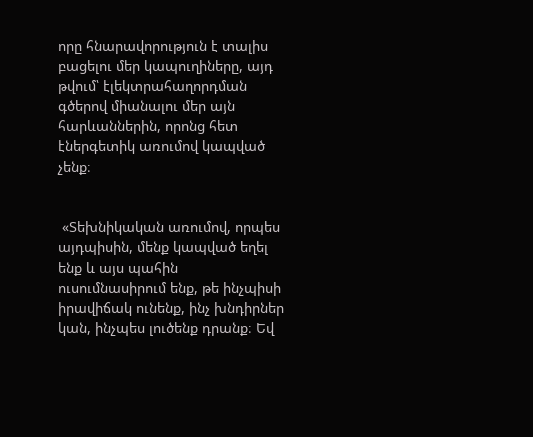որը հնարավորություն է տալիս բացելու մեր կապուղիները, այդ թվում՝ էլեկտրահաղորդման գծերով միանալու մեր այն հարևաններին, որոնց հետ էներգետիկ առումով կապված չենք։


 «Տեխնիկական առումով, որպես այդպիսին, մենք կապված եղել ենք և այս պահին ուսումնասիրում ենք, թե ինչպիսի իրավիճակ ունենք, ինչ խնդիրներ կան, ինչպես լուծենք դրանք։ Եվ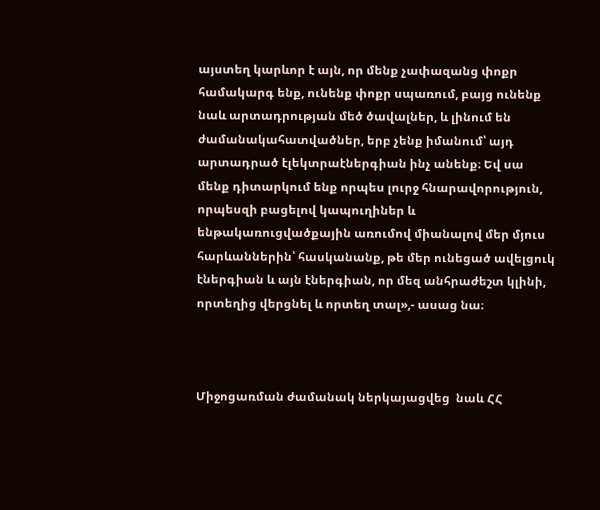այստեղ կարևոր է այն, որ մենք չափազանց փոքր համակարգ ենք, ունենք փոքր սպառում, բայց ունենք նաև արտադրության մեծ ծավալներ, և լինում են ժամանակահատվածներ, երբ չենք իմանում՝ այդ արտադրած էլեկտրաէներգիան ինչ անենք։ Եվ սա մենք դիտարկում ենք որպես լուրջ հնարավորություն, որպեսզի բացելով կապուղիներ և ենթակառուցվածքային առումով միանալով մեր մյուս հարևաններին՝ հասկանանք, թե մեր ունեցած ավելցուկ էներգիան և այն էներգիան, որ մեզ անհրաժեշտ կլինի, որտեղից վերցնել և որտեղ տալ»,- ասաց նա։



Միջոցառման ժամանակ ներկայացվեց  նաև ՀՀ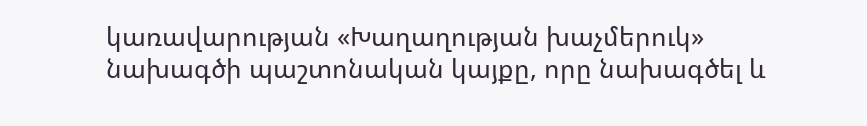կառավարության «Խաղաղության խաչմերուկ» նախագծի պաշտոնական կայքը, որը նախագծել և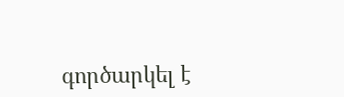գործարկել է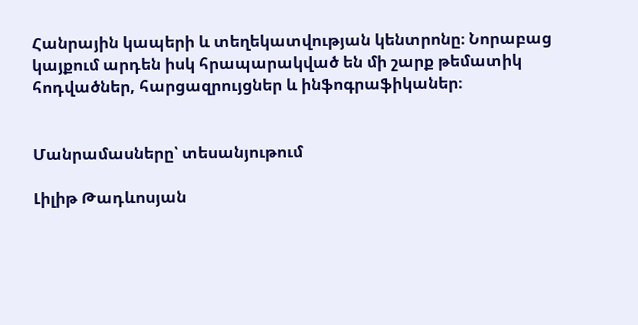Հանրային կապերի և տեղեկատվության կենտրոնը։ Նորաբաց կայքում արդեն իսկ հրապարակված են մի շարք թեմատիկ հոդվածներ, հարցազրույցներ և ինֆոգրաֆիկաներ։


Մանրամասները՝ տեսանյութում

Լիլիթ Թադևոսյան